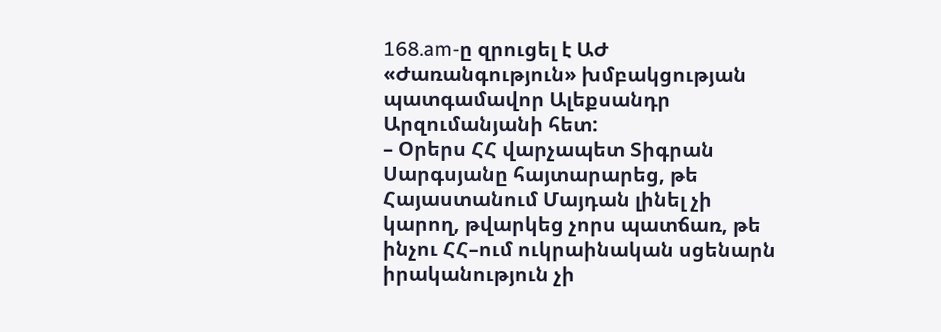168.am-ը զրուցել է ԱԺ «Ժառանգություն» խմբակցության պատգամավոր Ալեքսանդր Արզումանյանի հետ:
– Օրերս ՀՀ վարչապետ Տիգրան Սարգսյանը հայտարարեց, թե Հայաստանում Մայդան լինել չի կարող, թվարկեց չորս պատճառ, թե ինչու ՀՀ–ում ուկրաինական սցենարն իրականություն չի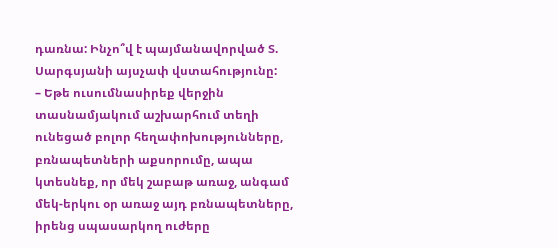դառնա: Ինչո՞վ է պայմանավորված Տ. Սարգսյանի այսչափ վստահությունը:
– Եթե ուսումնասիրեք վերջին տասնամյակում աշխարհում տեղի ունեցած բոլոր հեղափոխությունները, բռնապետների աքսորումը, ապա կտեսնեք, որ մեկ շաբաթ առաջ, անգամ մեկ-երկու օր առաջ այդ բռնապետները, իրենց սպասարկող ուժերը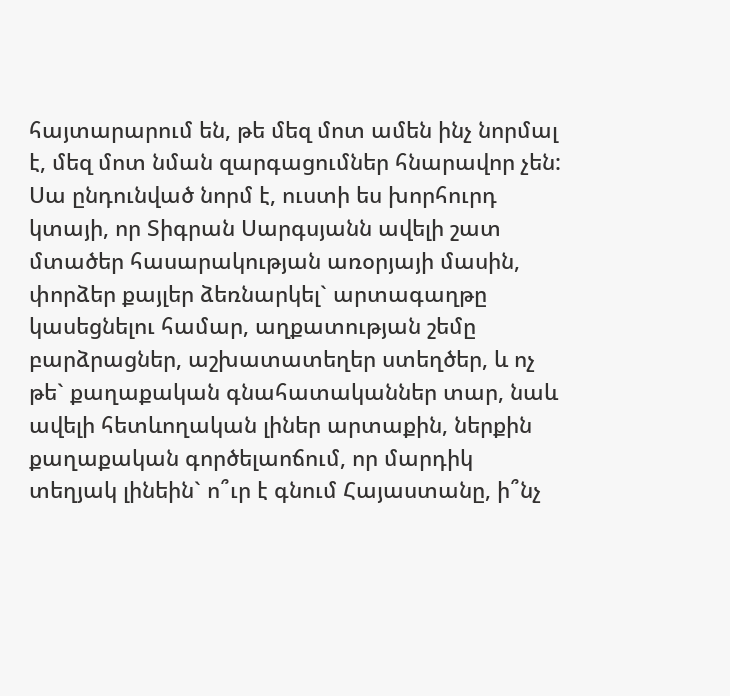հայտարարում են, թե մեզ մոտ ամեն ինչ նորմալ է, մեզ մոտ նման զարգացումներ հնարավոր չեն:
Սա ընդունված նորմ է, ուստի ես խորհուրդ կտայի, որ Տիգրան Սարգսյանն ավելի շատ մտածեր հասարակության առօրյայի մասին, փորձեր քայլեր ձեռնարկել` արտագաղթը կասեցնելու համար, աղքատության շեմը բարձրացներ, աշխատատեղեր ստեղծեր, և ոչ թե` քաղաքական գնահատականներ տար, նաև ավելի հետևողական լիներ արտաքին, ներքին քաղաքական գործելաոճում, որ մարդիկ տեղյակ լինեին` ո՞ւր է գնում Հայաստանը, ի՞նչ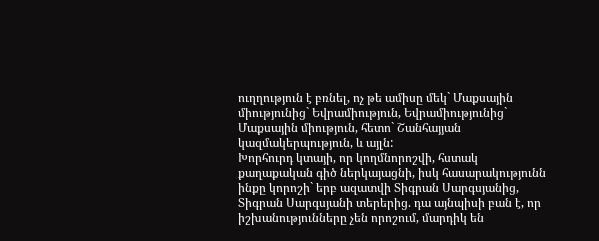ուղղություն է բռնել, ոչ թե ամիսը մեկ` Մաքսային միությունից` Եվրամիություն, Եվրամիությունից` Մաքսային միություն, հետո` Շանհայյան կազմակերպություն, և այլն:
Խորհուրդ կտայի, որ կողմնորոշվի, հստակ քաղաքական գիծ ներկայացնի, իսկ հասարակությունն ինքը կորոշի` երբ ազատվի Տիգրան Սարգսյանից, Տիգրան Սարգսյանի տերերից. դա այնպիսի բան է, որ իշխանությունները չեն որոշում, մարդիկ են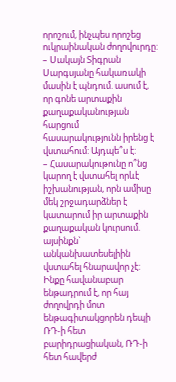որոշում, ինչպես որոշեց ուկրաինական ժողովուրդը:
– Սակայն Տիգրան Սարգսյանը հակառակի մասին է պնդում. ասում է, որ գոնե արտաքին քաղաքականության հարցում հասարակությունն իրենց է վստահում: Այդպե՞ս է:
– Հասարակութունը ո՞նց կարող է վստահել որևէ իշխանության, որն ամիսը մեկ շրջադարձներ է կատարում իր արտաքին քաղաքական կուրսում. այսինքն` անկանխատեսելիին վստահել հնարավոր չէ: Ինքը հավանաբար ենթադրում է, որ հայ ժողովրդի մոտ ենթագիտակցորեն դեպի ՌԴ-ի հետ բարիդրացիական, ՌԴ-ի հետ հավերժ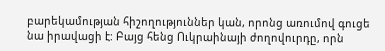բարեկամության հիշողություններ կան, որոնց առումով գուցե նա իրավացի է: Բայց հենց Ուկրաինայի ժողովուրդը, որն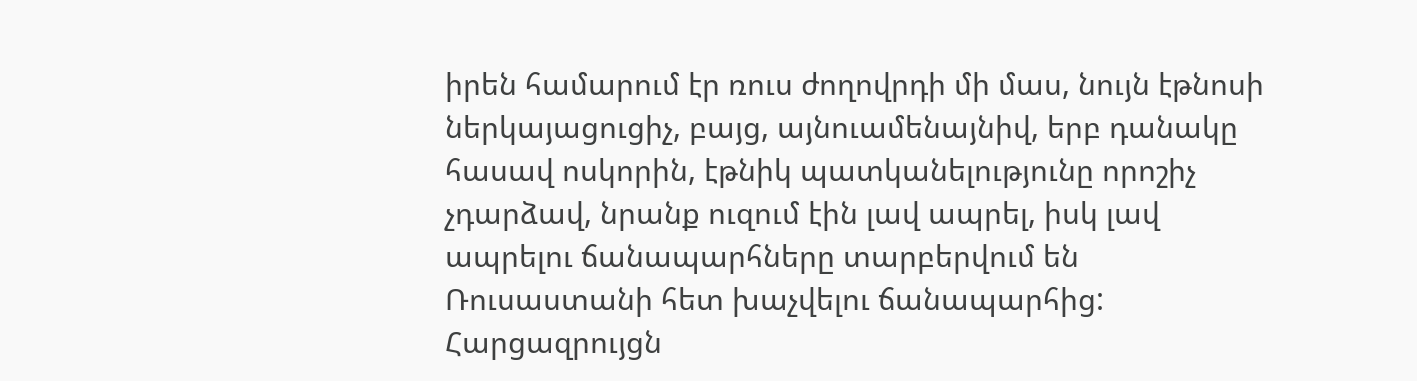իրեն համարում էր ռուս ժողովրդի մի մաս, նույն էթնոսի ներկայացուցիչ, բայց, այնուամենայնիվ, երբ դանակը հասավ ոսկորին, էթնիկ պատկանելությունը որոշիչ չդարձավ, նրանք ուզում էին լավ ապրել, իսկ լավ ապրելու ճանապարհները տարբերվում են Ռուսաստանի հետ խաչվելու ճանապարհից:
Հարցազրույցն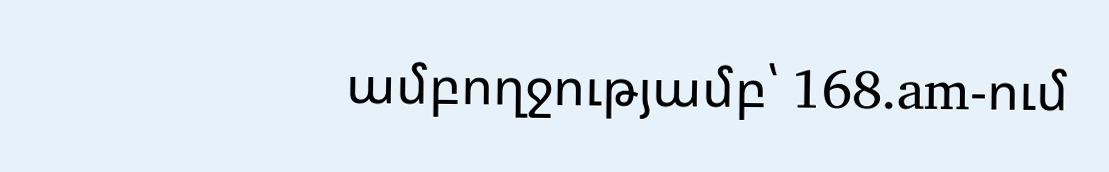ամբողջությամբ՝ 168.am-ում